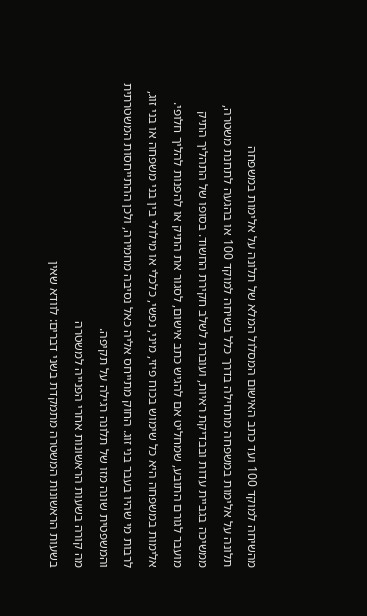מהשיחה למוקד 100 ועד כתב האישום המסלול המלא של תלונה על אלימות במשפחה
תלונה על אלימות במשפחה מתחילה בדרך כלל בשיחה למוקד 100 או בהגעה לתחנת משטרה, ממשיכה בגביית עדות ובבדיקת ראיות, ועוברת לשלב חקירת החשוד. בסופו של התהליך התיק מועבר לגורם התובע, שמחליט אם להגיש כתב אישום, לסגור את התיק או להפנות להליך חלופי.
אלימות במשפחה היא כל שימוש בכוח פיזי, מיני, נפשי, כלכלי או מילולי בין בני משפחה או בני זוג, לרבות מי שהיו בעבר בני זוג. החוק מתייחס אליה כאל נסיבה מחמירה, ולכן ההתייחסות המשטרתית והמשפטית שונה מזו של תלונה רגילה על תקיפה.
מה קורה בשעות הראשונות אחרי הפנייה למשטרה
בשעות הראשונות המשטרה מתמקדת בשני דברים: לוודא שאין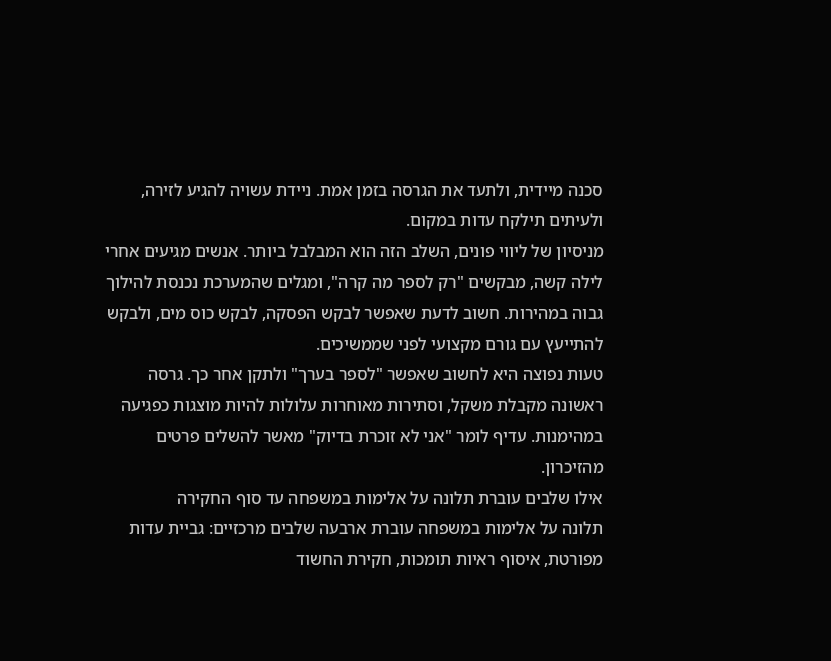סכנה מיידית, ולתעד את הגרסה בזמן אמת. ניידת עשויה להגיע לזירה, ולעיתים תילקח עדות במקום.
מניסיון של ליווי פונים, השלב הזה הוא המבלבל ביותר. אנשים מגיעים אחרי לילה קשה, מבקשים "רק לספר מה קרה", ומגלים שהמערכת נכנסת להילוך גבוה במהירות. חשוב לדעת שאפשר לבקש הפסקה, לבקש כוס מים, ולבקש להתייעץ עם גורם מקצועי לפני שממשיכים.
טעות נפוצה היא לחשוב שאפשר "לספר בערך" ולתקן אחר כך. גרסה ראשונה מקבלת משקל, וסתירות מאוחרות עלולות להיות מוצגות כפגיעה במהימנות. עדיף לומר "אני לא זוכרת בדיוק" מאשר להשלים פרטים מהזיכרון.
אילו שלבים עוברת תלונה על אלימות במשפחה עד סוף החקירה
תלונה על אלימות במשפחה עוברת ארבעה שלבים מרכזיים: גביית עדות מפורטת, איסוף ראיות תומכות, חקירת החשוד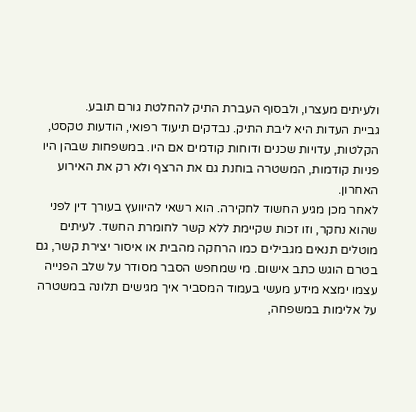ולעיתים מעצרו, ולבסוף העברת התיק להחלטת גורם תובע.
גביית העדות היא ליבת התיק. נבדקים תיעוד רפואי, הודעות טקסט, הקלטות, עדויות שכנים ודוחות קודמים אם היו. במשפחות שבהן היו פניות קודמות, המשטרה בוחנת גם את הרצף ולא רק את האירוע האחרון.
לאחר מכן מגיע החשוד לחקירה. הוא רשאי להיוועץ בעורך דין לפני שהוא נחקר, וזו זכות שקיימת ללא קשר לחומרת החשד. לעיתים מוטלים תנאים מגבילים כמו הרחקה מהבית או איסור יצירת קשר, גם בטרם הוגש כתב אישום. מי שמחפש הסבר מסודר על שלב הפנייה עצמו ימצא מידע מעשי בעמוד המסביר איך מגישים תלונה במשטרה על אלימות במשפחה,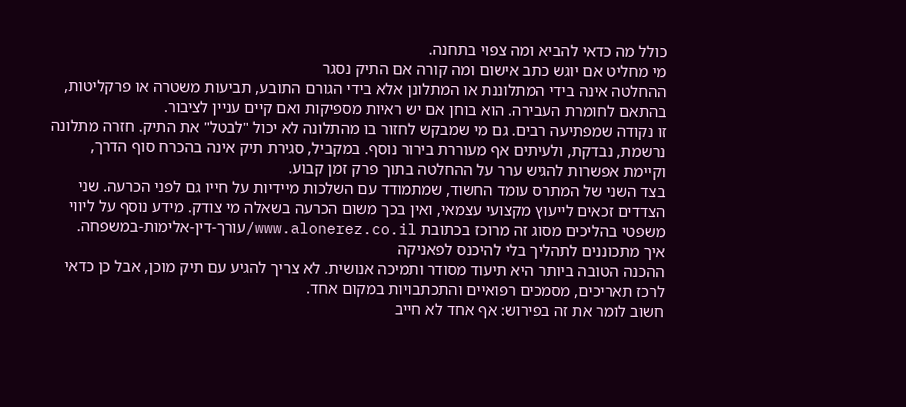כולל מה כדאי להביא ומה צפוי בתחנה.
מי מחליט אם יוגש כתב אישום ומה קורה אם התיק נסגר
ההחלטה אינה בידי המתלוננת או המתלונן אלא בידי הגורם התובע, תביעות משטרה או פרקליטות, בהתאם לחומרת העבירה. הוא בוחן אם יש ראיות מספיקות ואם קיים עניין לציבור.
זו נקודה שמפתיעה רבים. גם מי שמבקש לחזור בו מהתלונה לא יכול "לבטל" את התיק. חזרה מתלונה נרשמת, נבדקת, ולעיתים אף מעוררת בירור נוסף. במקביל, סגירת תיק אינה בהכרח סוף הדרך, וקיימת אפשרות להגיש ערר על ההחלטה בתוך פרק זמן קבוע.
בצד השני של המתרס עומד החשוד, שמתמודד עם השלכות מיידיות על חייו גם לפני הכרעה. שני הצדדים זכאים לייעוץ מקצועי עצמאי, ואין בכך משום הכרעה בשאלה מי צודק. מידע נוסף על ליווי משפטי בהליכים מסוג זה מרוכז בכתובת www.alonerez.co.il/עורך-דין-אלימות-במשפחה.
איך מתכוננים לתהליך בלי להיכנס לפאניקה
ההכנה הטובה ביותר היא תיעוד מסודר ותמיכה אנושית. לא צריך להגיע עם תיק מוכן, אבל כן כדאי לרכז תאריכים, מסמכים רפואיים והתכתבויות במקום אחד.
חשוב לומר את זה בפירוש: אף אחד לא חייב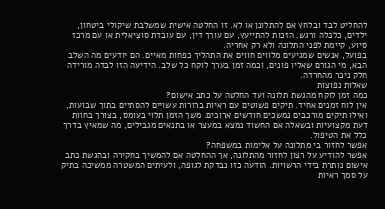להחליט לבד ובלחץ אם להתלונן או לא. זו החלטה אישית שמשלבת שיקולי ביטחון, ילדים, כלכלה ורגש. הזכות להתייעץ, עם עורך דין, עם עובדת סוציאלית או עם מרכז סיוע, קיימת לפני התלונה ולא רק אחריה.
בפועל, אנשים שמגיעים מלווים חווים את התהליך כפחות מאיים. הם יודעים מה השלב הבא, מי הגורם שאליו פונים, וכמה זמן בערך לוקח כל שלב. הידיעה הזו לבדה מורידה חלק ניכר מהחרדה.
שאלות נפוצות
כמה זמן לוקח מהגשת תלונה ועד החלטה על כתב אישום?
אין לוח זמנים אחיד. תיקים פשוטים עם ראיות ברורות עשויים להסתיים בתוך שבועות, ואילו תיקים מורכבים נמשכים חודשים ארוכים. משך הזמן תלוי בעומס, בצורך בחוות דעת מקצועיות ובשאלה אם החשוד נמצא במעצר או בתנאים מגבילים, מה שמאיץ בדרך כלל את הטיפול.
אפשר לחזור בי מתלונה על אלימות במשפחה?
אפשר להודיע על רצון לחזור מהתלונה, אך ההחלטה אם להמשיך בחקירה ובהגשת כתב אישום נותרת בידי הרשויות. הודעה כזו נבדקת לגופה, ולעיתים המשטרה ממשיכה בתיק על סמך ראיות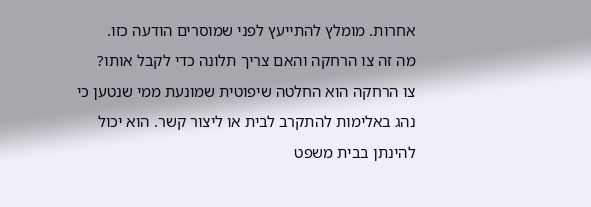אחרות. מומלץ להתייעץ לפני שמוסרים הודעה כזו.
מה זה צו הרחקה והאם צריך תלונה כדי לקבל אותו?
צו הרחקה הוא החלטה שיפוטית שמונעת ממי שנטען כי נהג באלימות להתקרב לבית או ליצור קשר. הוא יכול להינתן בבית משפט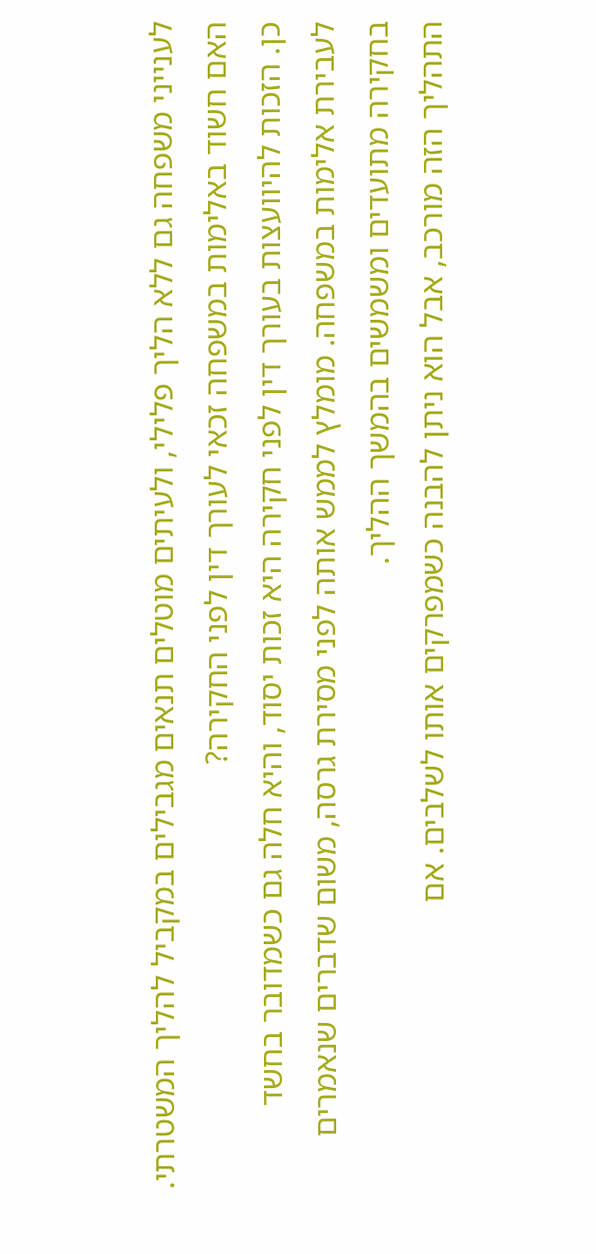לענייני משפחה גם ללא הליך פלילי, ולעיתים מוטלים תנאים מגבילים במקביל להליך המשטרתי.
האם חשוד באלימות במשפחה זכאי לעורך דין לפני החקירה?
כן. הזכות להיוועצות בעורך דין לפני חקירה היא זכות יסוד, והיא חלה גם כשמדובר בחשד לעבירת אלימות במשפחה. מומלץ לממש אותה לפני מסירת גרסה, משום שדברים שנאמרים בחקירה מתועדים ומשמשים בהמשך ההליך.
התהליך הזה מורכב, אבל הוא ניתן להבנה כשמפרקים אותו לשלבים. אם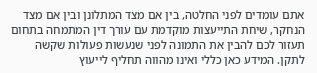אתם עומדים לפני החלטה, בין אם מצד המתלונן ובין אם מצד הנחקר, שיחת התייעצות מוקדמת עם עורך דין המתמחה בתחום תעזור לכם להבין את התמונה לפני שנעשות פעולות שקשה לתקן. המידע כאן כללי ואינו מהווה תחליף לייעוץ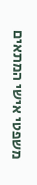משפטי אישי המתאים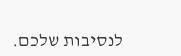לנסיבות שלכם.